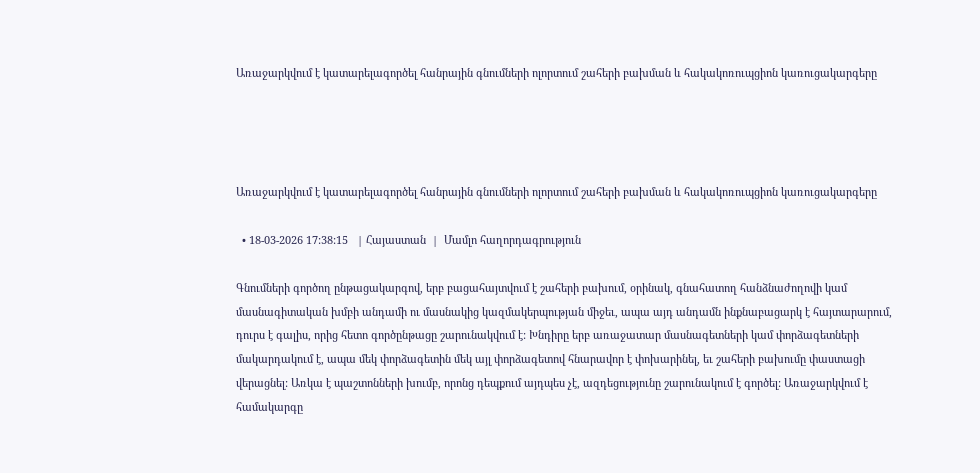Առաջարկվում է կատարելագործել հանրային գնումների ոլորտում շահերի բախման և հակակոռուպցիոն կառուցակարգերը




Առաջարկվում է կատարելագործել հանրային գնումների ոլորտում շահերի բախման և հակակոռուպցիոն կառուցակարգերը

  • 18-03-2026 17:38:15   | Հայաստան  |  Մամլո հաղորդագրություն

Գնումների գործող ընթացակարգով, երբ բացահայտվում է շահերի բախում, օրինակ, գնահատող հանձնաժողովի կամ մասնագիտական խմբի անդամի ու մասնակից կազմակերպության միջեւ, ապա այդ անդամն ինքնաբացարկ է հայտարարում, դուրս է գալիս, որից հետո գործընթացը շարունակվում է: Խնդիրը երբ առաջատար մասնագետների կամ փորձագետների մակարդակում է, ապա մեկ փորձագետին մեկ այլ փորձագետով հնարավոր է փոխարինել, եւ շահերի բախումը փաստացի վերացնել: Առկա է պաշտոնների խումբ, որոնց դեպքում այդպես չէ, ազդեցությունը շարունակում է գործել: Առաջարկվում է համակարգը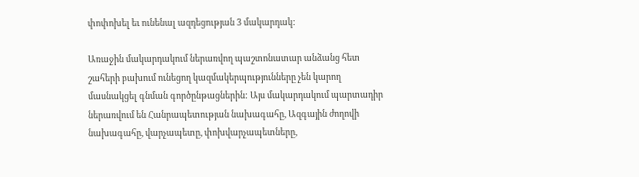փոփոխել եւ ունենալ ազդեցության 3 մակարդակ:

Առաջին մակարդակում ներառվող պաշտոնատար անձանց հետ շահերի բախում ունեցող կազմակերպությունները չեն կարող մասնակցել գնման գործընթացներին: Այս մակարդակում պարտադիր ներառվում են Հանրապետության նախագահը, Ազգային ժողովի նախագահը, վարչապետը, փոխվարչապետները,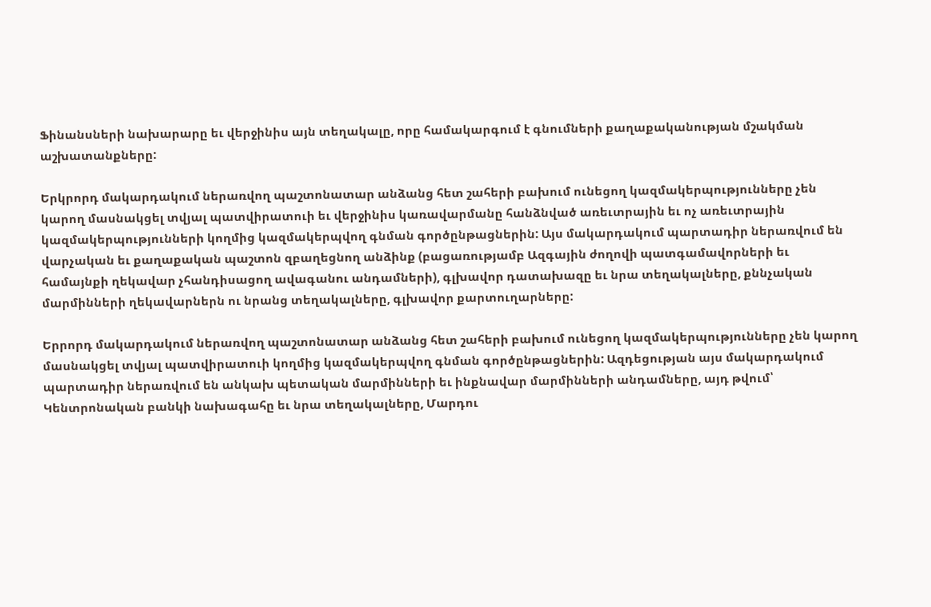Ֆինանսների նախարարը եւ վերջինիս այն տեղակալը, որը համակարգում է գնումների քաղաքականության մշակման աշխատանքները:

Երկրորդ մակարդակում ներառվող պաշտոնատար անձանց հետ շահերի բախում ունեցող կազմակերպությունները չեն կարող մասնակցել տվյալ պատվիրատուի եւ վերջինիս կառավարմանը հանձնված առեւտրային եւ ոչ առեւտրային կազմակերպությունների կողմից կազմակերպվող գնման գործընթացներին: Այս մակարդակում պարտադիր ներառվում են վարչական եւ քաղաքական պաշտոն զբաղեցնող անձինք (բացառությամբ Ազգային ժողովի պատգամավորների եւ համայնքի ղեկավար չհանդիսացող ավագանու անդամների), գլխավոր դատախազը եւ նրա տեղակալները, քննչական մարմինների ղեկավարներն ու նրանց տեղակալները, գլխավոր քարտուղարները:

Երրորդ մակարդակում ներառվող պաշտոնատար անձանց հետ շահերի բախում ունեցող կազմակերպությունները չեն կարող մասնակցել տվյալ պատվիրատուի կողմից կազմակերպվող գնման գործընթացներին: Ազդեցության այս մակարդակում պարտադիր ներառվում են անկախ պետական մարմինների եւ ինքնավար մարմինների անդամները, այդ թվում՝ Կենտրոնական բանկի նախագահը եւ նրա տեղակալները, Մարդու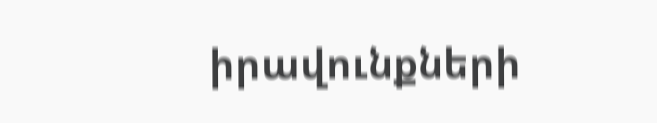իրավունքների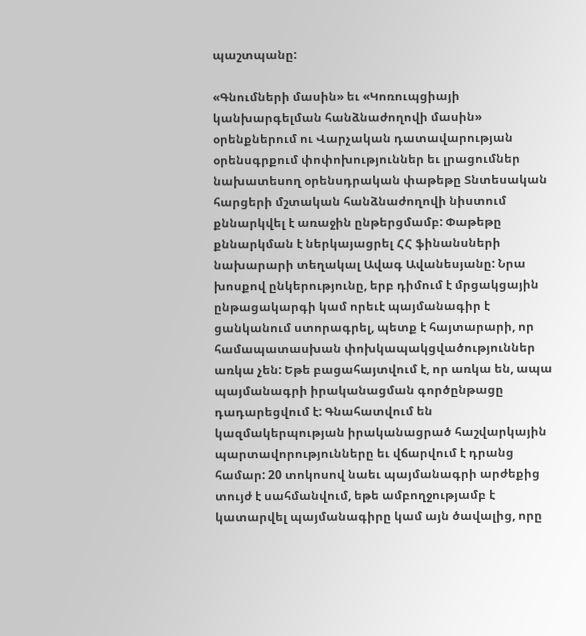պաշտպանը:

«Գնումների մասին» եւ «Կոռուպցիայի կանխարգելման հանձնաժողովի մասին» օրենքներում ու Վարչական դատավարության օրենսգրքում փոփոխություններ եւ լրացումներ նախատեսող օրենսդրական փաթեթը Տնտեսական հարցերի մշտական հանձնաժողովի նիստում քննարկվել է առաջին ընթերցմամբ: Փաթեթը քննարկման է ներկայացրել ՀՀ ֆինանսների նախարարի տեղակալ Ավագ Ավանեսյանը: Նրա խոսքով ընկերությունը, երբ դիմում է մրցակցային ընթացակարգի կամ որեւէ պայմանագիր է ցանկանում ստորագրել, պետք է հայտարարի, որ համապատասխան փոխկապակցվածություններ առկա չեն: Եթե բացահայտվում է, որ առկա են, ապա պայմանագրի իրականացման գործընթացը դադարեցվում է: Գնահատվում են կազմակերպության իրականացրած հաշվարկային պարտավորությունները եւ վճարվում է դրանց համար: 20 տոկոսով նաեւ պայմանագրի արժեքից տույժ է սահմանվում, եթե ամբողջությամբ է կատարվել պայմանագիրը կամ այն ծավալից, որը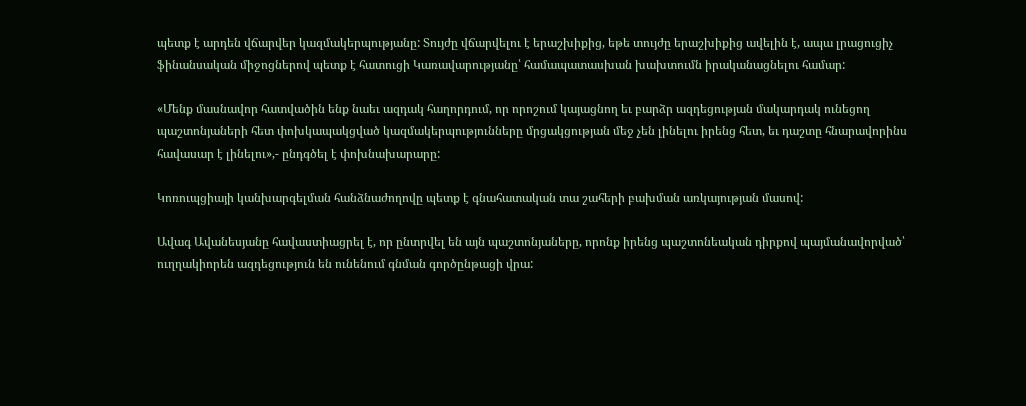պետք է արդեն վճարվեր կազմակերպությանը: Տույժը վճարվելու է երաշխիքից, եթե տույժը երաշխիքից ավելին է, ապա լրացուցիչ ֆինանսական միջոցներով պետք է հատուցի Կառավարությանը՝ համապատասխան խախտումն իրականացնելու համար:

«Մենք մասնավոր հատվածին ենք նաեւ ազդակ հաղորդում, որ որոշում կայացնող եւ բարձր ազդեցության մակարդակ ունեցող պաշտոնյաների հետ փոխկապակցված կազմակերպությունները մրցակցության մեջ չեն լինելու իրենց հետ, եւ դաշտը հնարավորինս հավասար է լինելու»,- ընդգծել է փոխնախարարը:

Կոռուպցիայի կանխարգելման հանձնաժողովը պետք է գնահատական տա շահերի բախման առկայության մասով:

Ավագ Ավանեսյանը հավաստիացրել է, որ ընտրվել են այն պաշտոնյաները, որոնք իրենց պաշտոնեական դիրքով պայմանավորված՝ ուղղակիորեն ազդեցություն են ունենում գնման գործընթացի վրա: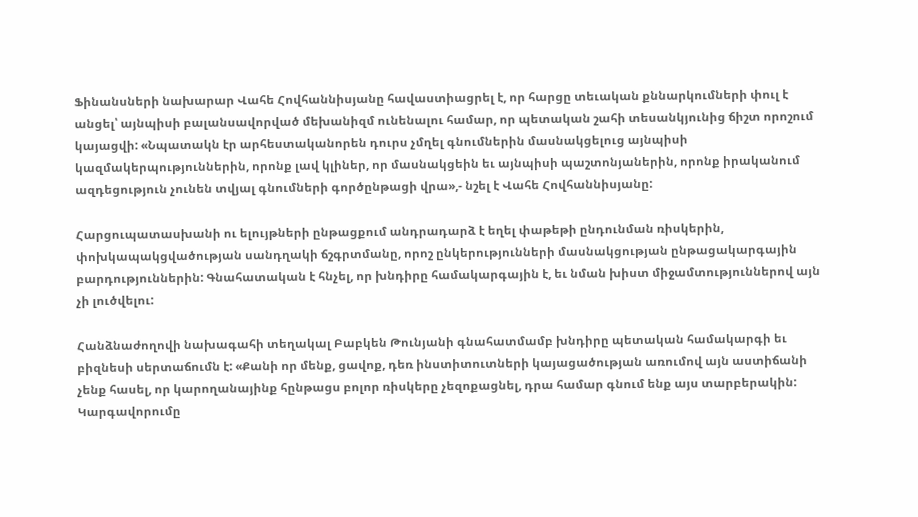Ֆինանսների նախարար Վահե Հովհաննիսյանը հավաստիացրել է, որ հարցը տեւական քննարկումների փուլ է անցել՝ այնպիսի բալանսավորված մեխանիզմ ունենալու համար, որ պետական շահի տեսանկյունից ճիշտ որոշում կայացվի: «Նպատակն էր արհեստականորեն դուրս չմղել գնումներին մասնակցելուց այնպիսի կազմակերպություններին, որոնք լավ կլիներ, որ մասնակցեին եւ այնպիսի պաշտոնյաներին, որոնք իրականում ազդեցություն չունեն տվյալ գնումների գործընթացի վրա»,- նշել է Վահե Հովհաննիսյանը:

Հարցուպատասխանի ու ելույթների ընթացքում անդրադարձ է եղել փաթեթի ընդունման ռիսկերին, փոխկապակցվածության սանդղակի ճշգրտմանը, որոշ ընկերությունների մասնակցության ընթացակարգային բարդություններին: Գնահատական է հնչել, որ խնդիրը համակարգային է, եւ նման խիստ միջամտություններով այն չի լուծվելու:

Հանձնաժողովի նախագահի տեղակալ Բաբկեն Թունյանի գնահատմամբ խնդիրը պետական համակարգի եւ բիզնեսի սերտաճումն է: «Քանի որ մենք, ցավոք, դեռ ինստիտուտների կայացածության առումով այն աստիճանի չենք հասել, որ կարողանայինք հընթացս բոլոր ռիսկերը չեզոքացնել, դրա համար գնում ենք այս տարբերակին: Կարգավորումը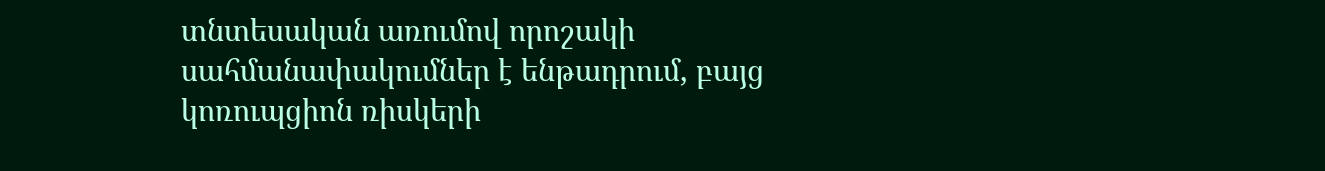տնտեսական առումով որոշակի սահմանափակումներ է ենթադրում, բայց կոռուպցիոն ռիսկերի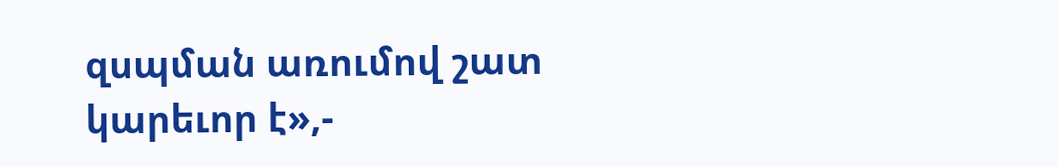զսպման առումով շատ կարեւոր է»,-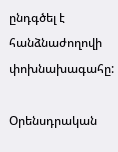ընդգծել է հանձնաժողովի փոխնախագահը:

Օրենսդրական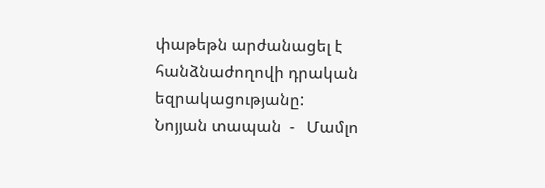փաթեթն արժանացել է հանձնաժողովի դրական եզրակացությանը:
Նոյյան տապան  -   Մամլո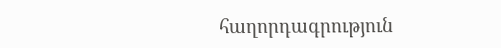հաղորդագրություն